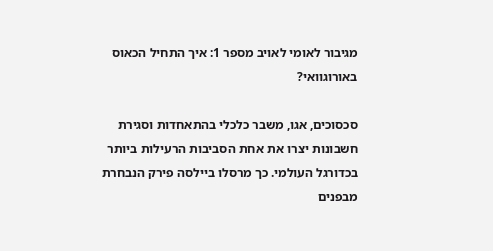מגיבור לאומי לאויב מספר 1: איך התחיל הכאוס באורוגוואי?

סכסוכים, אגו, משבר כלכלי בהתאחדות וסגירת חשבונות יצרו את אחת הסביבות הרעילות ביותר בכדורגל העולמי. כך מרסלו ביילסה פירק הנבחרת מבפנים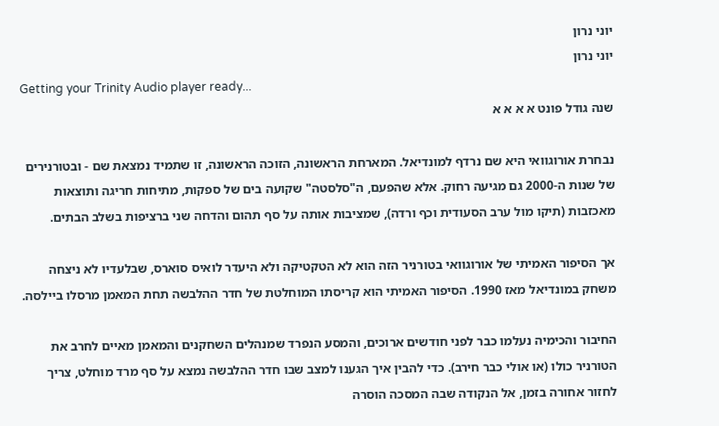יוני נרון
יוני נרון
Getting your Trinity Audio player ready...
שנה גודל פונט א א א א

נבחרת אורוגוואי היא שם נרדף למונדיאל. המארחת הראשונה, הזוכה הראשונה, זו שתמיד נמצאת שם - ובטורנירים של שנות ה-2000 גם מגיעה רחוק. אלא שהפעם, ה"סלסטה" שקועה בים של ספקות, מתיחות חריגה ותוצאות מאכזבות (תיקו מול ערב הסעודית וכף ורדה), שמציבות אותה על סף תהום והדחה שני ברציפות בשלב הבתים.

אך הסיפור האמיתי של אורוגוואי בטורניר הזה הוא לא הטקטיקה ולא היעדר לואיס סוארס, שבלעדיו לא ניצחה משחק במונדיאל מאז 1990. הסיפור האמיתי הוא קריסתו המוחלטת של חדר ההלבשה תחת המאמן מרסלו ביילסה.

החיבור והכימיה נעלמו כבר לפני חודשים ארוכים, והמסע הנפרד שמנהלים השחקנים והמאמן מאיים לחרב את הטורניר כולו (או אולי כבר חירב). כדי להבין איך הגענו למצב שבו חדר ההלבשה נמצא על סף מרד מוחלט, צריך לחזור אחורה בזמן, אל הנקודה שבה המסכה הוסרה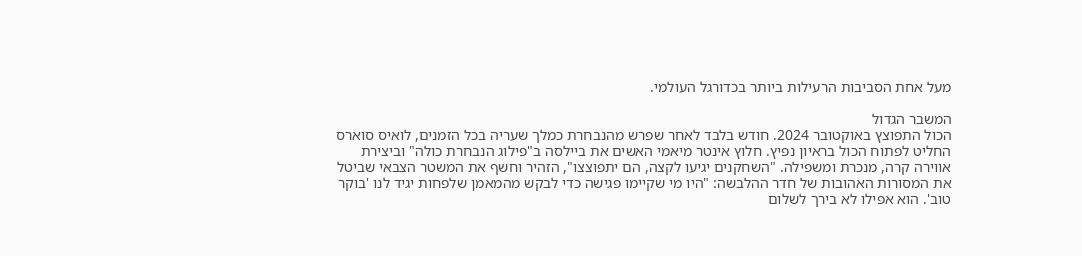מעל אחת הסביבות הרעילות ביותר בכדורגל העולמי.

המשבר הגדול
הכול התפוצץ באוקטובר 2024. חודש בלבד לאחר שפרש מהנבחרת כמלך שעריה בכל הזמנים, לואיס סוארס החליט לפתוח הכול בראיון נפיץ. חלוץ אינטר מיאמי האשים את ביילסה ב"פילוג הנבחרת כולה" וביצירת אווירה קרה, מנכרת ומשפילה. "השחקנים יגיעו לקצה, הם יתפוצצו", הזהיר וחשף את המשטר הצבאי שביטל את המסורות האהובות של חדר ההלבשה: "היו מי שקיימו פגישה כדי לבקש מהמאמן שלפחות יגיד לנו 'בוקר טוב'. הוא אפילו לא בירך לשלום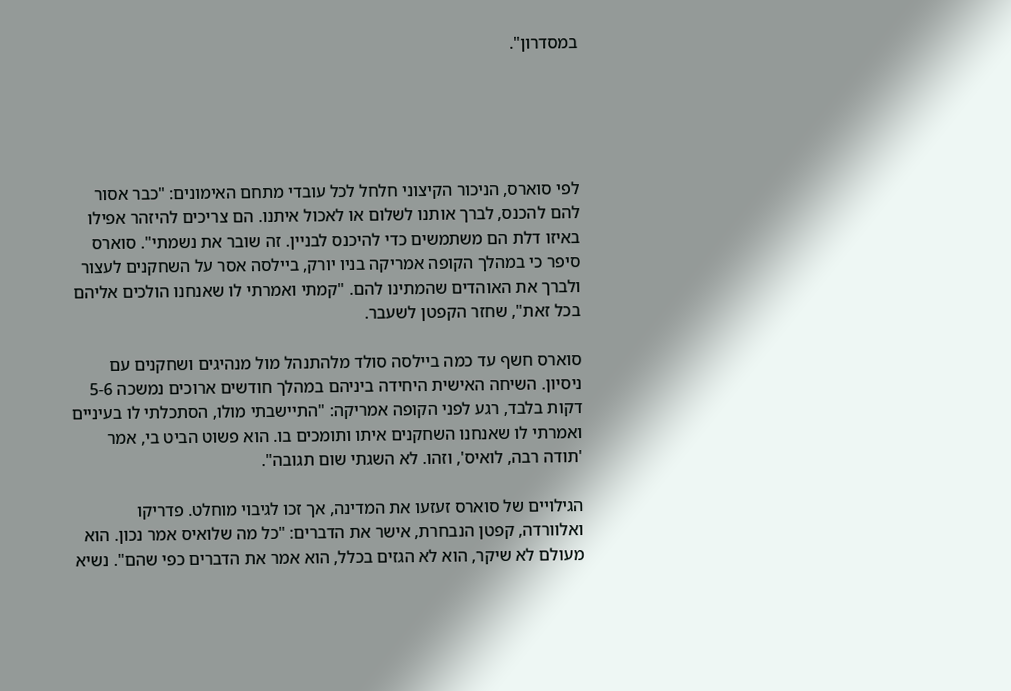במסדרון".





לפי סוארס, הניכור הקיצוני חלחל לכל עובדי מתחם האימונים: "כבר אסור להם להכנס, לברך אותנו לשלום או לאכול איתנו. הם צריכים להיזהר אפילו באיזו דלת הם משתמשים כדי להיכנס לבניין. זה שובר את נשמתי". סוארס סיפר כי במהלך הקופה אמריקה בניו יורק, ביילסה אסר על השחקנים לעצור ולברך את האוהדים שהמתינו להם. "קמתי ואמרתי לו שאנחנו הולכים אליהם בכל זאת", שחזר הקפטן לשעבר.

סוארס חשף עד כמה ביילסה סולד מלהתנהל מול מנהיגים ושחקנים עם ניסיון. השיחה האישית היחידה ביניהם במהלך חודשים ארוכים נמשכה 5-6 דקות בלבד, רגע לפני הקופה אמריקה: "התיישבתי מולו, הסתכלתי לו בעיניים ואמרתי לו שאנחנו השחקנים איתו ותומכים בו. הוא פשוט הביט בי, אמר 'תודה רבה, לואיס', וזהו. לא השגתי שום תגובה".

הגילויים של סוארס זעזעו את המדינה, אך זכו לגיבוי מוחלט. פדריקו ואלוורדה, קפטן הנבחרת, אישר את הדברים: "כל מה שלואיס אמר נכון. הוא מעולם לא שיקר, הוא לא הגזים בכלל, הוא אמר את הדברים כפי שהם". נשיא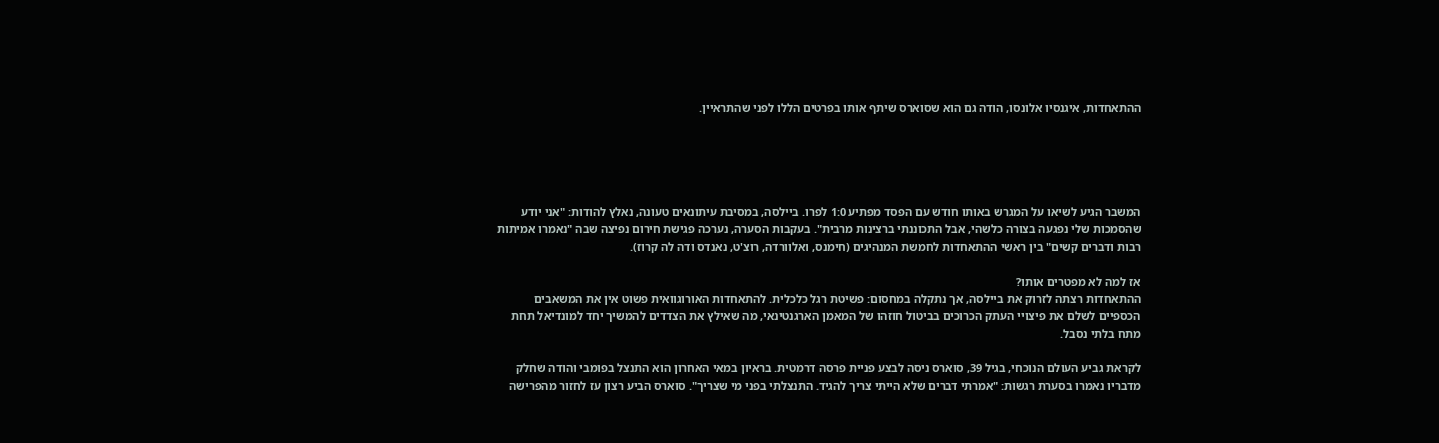ההתאחדות, איגנסיו אלונסו, הודה גם הוא שסוארס שיתף אותו בפרטים הללו לפני שהתראיין.





המשבר הגיע לשיאו על המגרש באותו חודש עם הפסד מפתיע 1:0 לפרו. ביילסה, במסיבת עיתונאים טעונה, נאלץ להודות: "אני יודע שהסמכות שלי נפגעה בצורה כלשהי, אבל התכוננתי ברצינות מרבית". בעקבות הסערה, נערכה פגישת חירום נפיצה שבה "נאמרו אמיתות רבות ודברים קשים" בין ראשי ההתאחדות לחמשת המנהיגים (חימנס, ואלוורדה, רוצ'ט, נאנדס ודה לה קרוז).

אז למה לא מפטרים אותו?
ההתאחדות רצתה לזרוק את ביילסה, אך נתקלה במחסום: פשיטת רגל כלכלית. להתאחדות האורוגוואית פשוט אין את המשאבים הכספיים לשלם את פיצויי העתק הכרוכים בביטול חוזהו של המאמן הארגנטינאי, מה שאילץ את הצדדים להמשיך יחד למונדיאל תחת מתח בלתי נסבל.

לקראת גביע העולם הנוכחי, בגיל 39, סוארס ניסה לבצע פניית פרסה דרמטית. בראיון במאי האחרון הוא התנצל בפומבי והודה שחלק מדבריו נאמרו בסערת רגשות: "אמרתי דברים שלא הייתי צריך להגיד. התנצלתי בפני מי שצריך". סוארס הביע רצון עז לחזור מהפרישה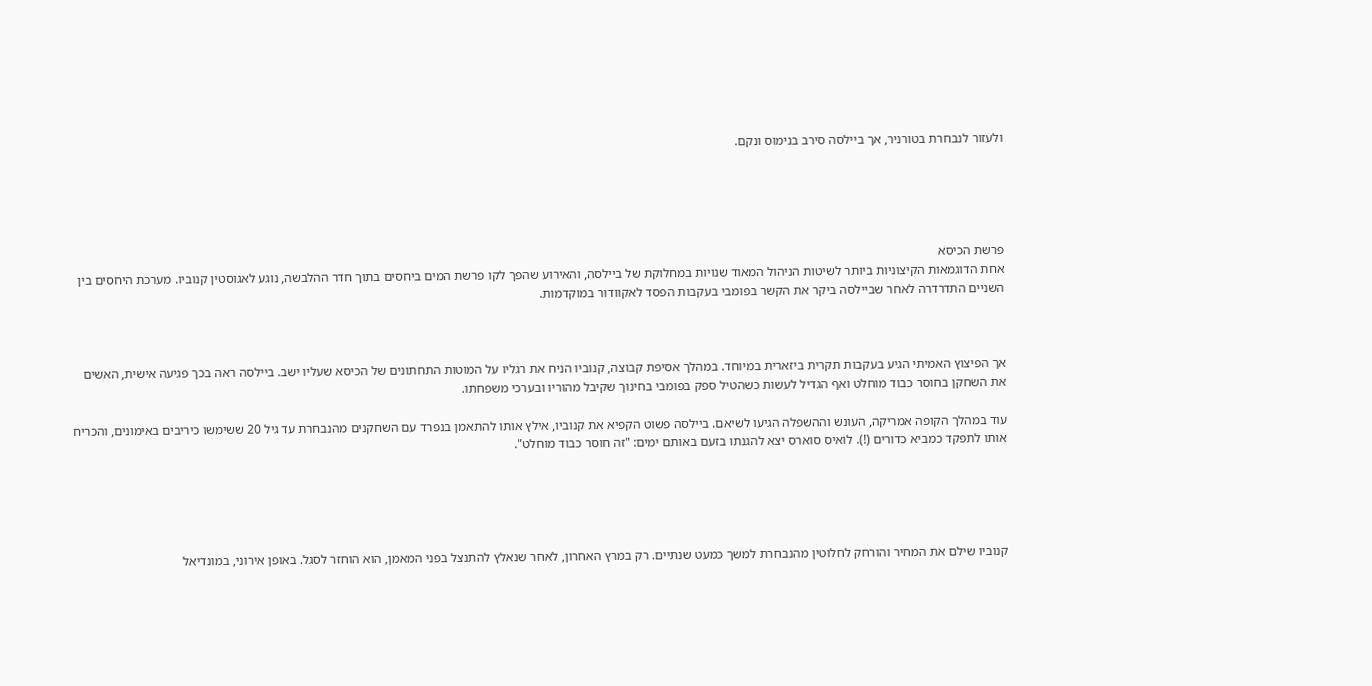ולעזור לנבחרת בטורניר, אך ביילסה סירב בנימוס ונקם.





פרשת הכיסא
אחת הדוגמאות הקיצוניות ביותר לשיטות הניהול המאוד שנויות במחלוקת של ביילסה, והאירוע שהפך לקו פרשת המים ביחסים בתוך חדר ההלבשה, נוגע לאגוסטין קנוביו. מערכת היחסים בין השניים התדרדרה לאחר שביילסה ביקר את הקשר בפומבי בעקבות הפסד לאקוודור במוקדמות.



אך הפיצוץ האמיתי הגיע בעקבות תקרית ביזארית במיוחד. במהלך אסיפת קבוצה, קנוביו הניח את רגליו על המוטות התחתונים של הכיסא שעליו ישב. ביילסה ראה בכך פגיעה אישית, האשים את השחקן בחוסר כבוד מוחלט ואף הגדיל לעשות כשהטיל ספק בפומבי בחינוך שקיבל מהוריו ובערכי משפחתו.

עוד במהלך הקופה אמריקה, העונש וההשפלה הגיעו לשיאם. ביילסה פשוט הקפיא את קנוביו, אילץ אותו להתאמן בנפרד עם השחקנים מהנבחרת עד גיל 20 ששימשו כיריבים באימונים, והכריח אותו לתפקד כמביא כדורים (!). לואיס סוארס יצא להגנתו בזעם באותם ימים: "זה חוסר כבוד מוחלט".





קנוביו שילם את המחיר והורחק לחלוטין מהנבחרת למשך כמעט שנתיים. רק במרץ האחרון, לאחר שנאלץ להתנצל בפני המאמן, הוא הוחזר לסגל. באופן אירוני, במונדיאל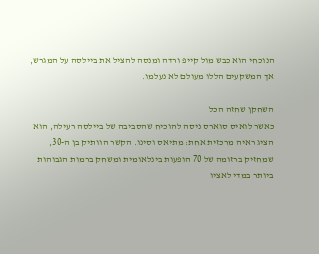הנוכחי הוא כבש מול קייפ ורדה ומנסה להציל את ביילסה על המגרש, אך המשקעים הללו מעולם לא נעלמו.

השחקן שחזה הכל
כאשר לואיס סוארס ניסה להוכיח שהסביבה של ביילסה רעילה, הוא הציג ראיה מרכזית אחת: מתיאס וסינו. הקשר הוותיק בן ה-30, שמחזיק ברזומה של 70 הופעות בינלאומית ומשחק ברמות הגבוהות ביותר במדי לאציו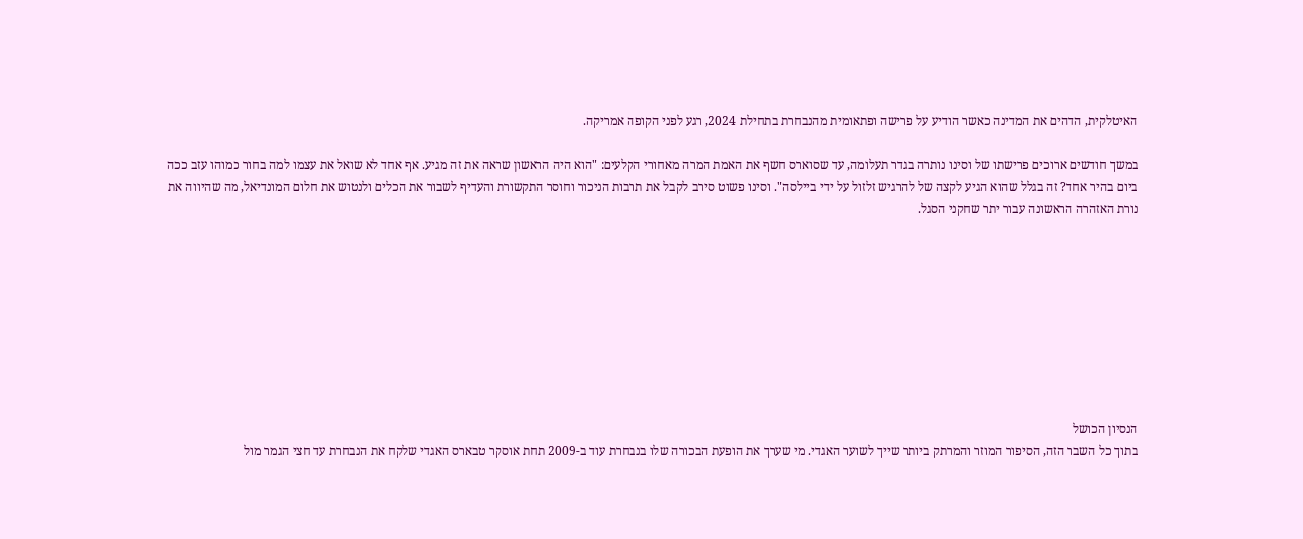האיטלקית, הדהים את המדינה כאשר הודיע על פרישה ופתאומית מהנבחרת בתחילת 2024, רגע לפני הקופה אמריקה.

במשך חודשים ארוכים פרישתו של וסינו נותרה בגדר תעלומה, עד שסוארס חשף את האמת המרה מאחורי הקלעים: "הוא היה הראשון שראה את זה מגיע. אף אחד לא שואל את עצמו למה בחור כמוהו עזב ככה ביום בהיר אחד? זה בגלל שהוא הגיע לקצה של להרגיש זלזול על ידי ביילסה". וסינו פשוט סירב לקבל את תרבות הניכור וחוסר התקשורת והעדיף לשבור את הכלים ולנטוש את חלום המונדיאל, מה שהיווה את נורת האזהרה הראשונה עבור יתר שחקני הסגל.









הנסיון הכושל
בתוך כל השבר הזה, הסיפור המוזר והמרתק ביותר שייך לשוער האגדי. מי שערך את הופעת הבכורה שלו בנבחרת עוד ב-2009 תחת אוסקר טבארס האגדי שלקח את הנבחרת עד חצי הגמר מול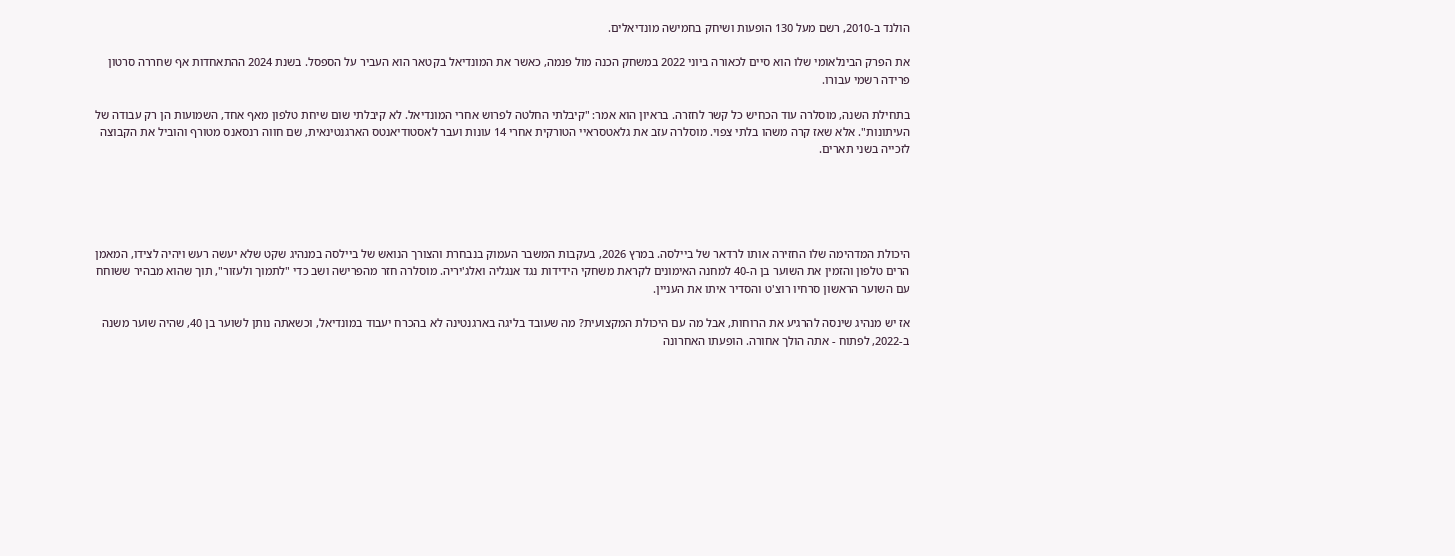הולנד ב-2010, רשם מעל 130 הופעות ושיחק בחמישה מונדיאלים.

את הפרק הבינלאומי שלו הוא סיים לכאורה ביוני 2022 במשחק הכנה מול פנמה, כאשר את המונדיאל בקטאר הוא העביר על הספסל. בשנת 2024 ההתאחדות אף שחררה סרטון פרידה רשמי עבורו.

בתחילת השנה, מוסלרה עוד הכחיש כל קשר לחזרה. בראיון הוא אמר: "קיבלתי החלטה לפרוש אחרי המונדיאל. לא קיבלתי שום שיחת טלפון מאף אחד, השמועות הן רק עבודה של העיתונות". אלא שאז קרה משהו בלתי צפוי. מוסלרה עזב את גלאטסראיי הטורקית אחרי 14 עונות ועבר לאסטודיאנטס הארגנטינאית, שם חווה רנסאנס מטורף והוביל את הקבוצה לזכייה בשני תארים.





היכולת המדהימה שלו החזירה אותו לרדאר של ביילסה. במרץ 2026, בעקבות המשבר העמוק בנבחרת והצורך הנואש של ביילסה במנהיג שקט שלא יעשה רעש ויהיה לצידו, המאמן הרים טלפון והזמין את השוער בן ה-40 למחנה האימונים לקראת משחקי הידידות נגד אנגליה ואלג'יריה. מוסלרה חזר מהפרישה ושב כדי "לתמוך ולעזור", תוך שהוא מבהיר ששוחח עם השוער הראשון סרחיו רוצ'ט והסדיר איתו את העניין.

אז יש מנהיג שינסה להרגיע את הרוחות, אבל מה עם היכולת המקצועית? מה שעובד בליגה בארגנטינה לא בהכרח יעבוד במונדיאל, וכשאתה נותן לשוער בן 40, שהיה שוער משנה ב-2022, לפתוח - אתה הולך אחורה. הופעתו האחרונה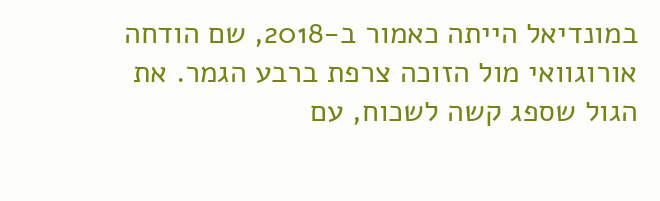במונדיאל הייתה כאמור ב-2018, שם הודחה אורוגוואי מול הזוכה צרפת ברבע הגמר. את הגול שספג קשה לשכוח, עם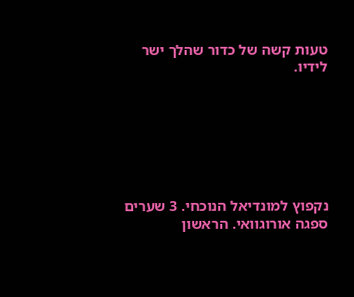טעות קשה של כדור שהלך ישר לידיו.







נקפוץ למונדיאל הנוכחי. 3 שערים ספגה אורוגוואי. הראשון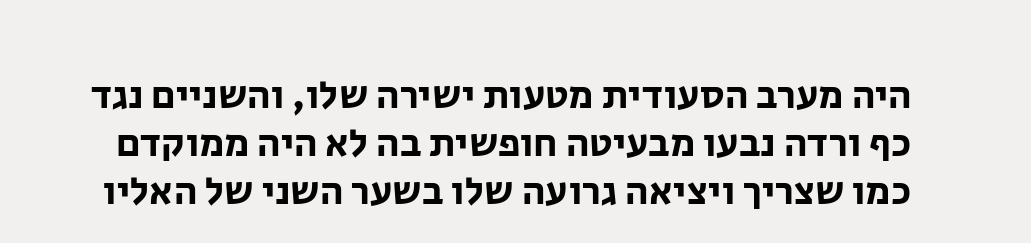היה מערב הסעודית מטעות ישירה שלו, והשניים נגד כף ורדה נבעו מבעיטה חופשית בה לא היה ממוקדם כמו שצריך ויציאה גרועה שלו בשער השני של האליו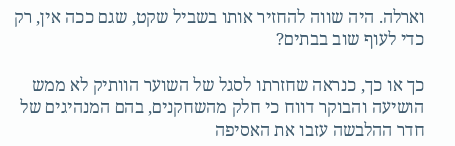וארלה. היה שווה להחזיר אותו בשביל שקט, שגם ככה אין, רק כדי לעוף שוב בבתים?

כך או כך, כנראה שחזרתו לסגל של השוער הוותיק לא ממש הושיעה והבוקר דווח כי חלק מהשחקנים, בהם המנהיגים של חדר ההלבשה עזבו את האסיפה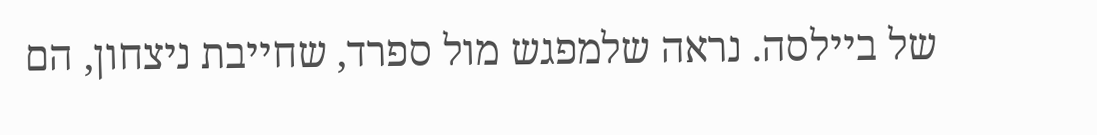של ביילסה. נראה שלמפגש מול ספרד, שחייבת ניצחון, הם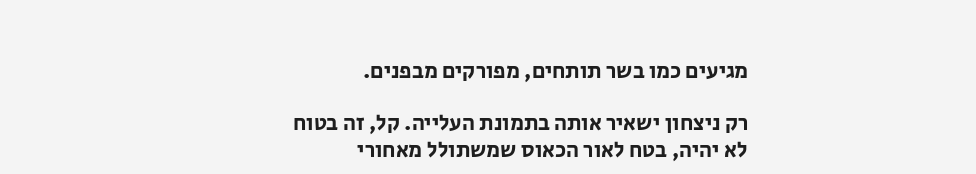מגיעים כמו בשר תותחים, מפורקים מבפנים.

רק ניצחון ישאיר אותה בתמונת העלייה. קל, זה בטוח לא יהיה, בטח לאור הכאוס שמשתולל מאחורי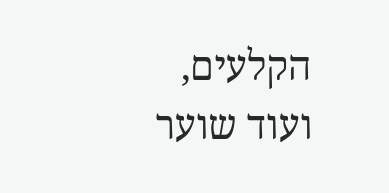הקלעים, ועוד שוער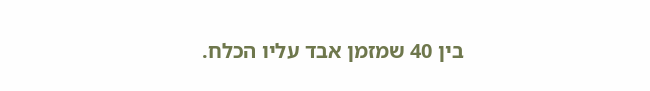בין 40 שמזמן אבד עליו הכלח.